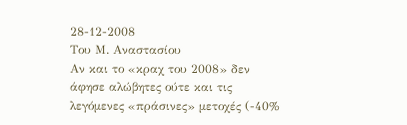28-12-2008
Του Μ. Αναστασίου
Αν και το «κραχ του 2008» δεν άφησε αλώβητες ούτε και τις λεγόμενες «πράσινες» μετοχές (-40%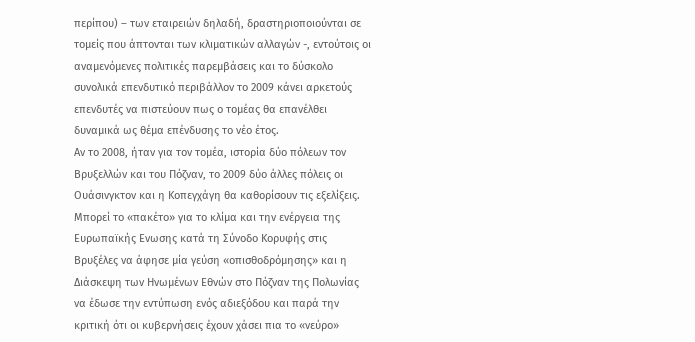περίπου) – των εταιρειών δηλαδή, δραστηριοποιούνται σε τομείς που άπτονται των κλιματικών αλλαγών -, εντούτοις οι αναμενόμενες πολιτικές παρεμβάσεις και το δύσκολο συνολικά επενδυτικό περιβάλλον το 2009 κάνει αρκετούς επενδυτές να πιστεύουν πως ο τομέας θα επανέλθει δυναμικά ως θέμα επένδυσης το νέο έτος.
Αν το 2008, ήταν για τον τομέα, ιστορία δύο πόλεων τον Βρυξελλών και του Πόζναν, το 2009 δύο άλλες πόλεις οι Ουάσινγκτον και η Κοπεγχάγη θα καθορίσουν τις εξελίξεις.
Μπορεί το «πακέτο» για το κλίμα και την ενέργεια της Ευρωπαϊκής Ενωσης κατά τη Σύνοδο Κορυφής στις Βρυξέλες να άφησε μία γεύση «οπισθοδρόμησης» και η Διάσκεψη των Ηνωμένων Εθνών στο Πόζναν της Πολωνίας να έδωσε την εντύπωση ενός αδιεξόδου και παρά την κριτική ότι οι κυβερνήσεις έχουν χάσει πια το «νεύρο»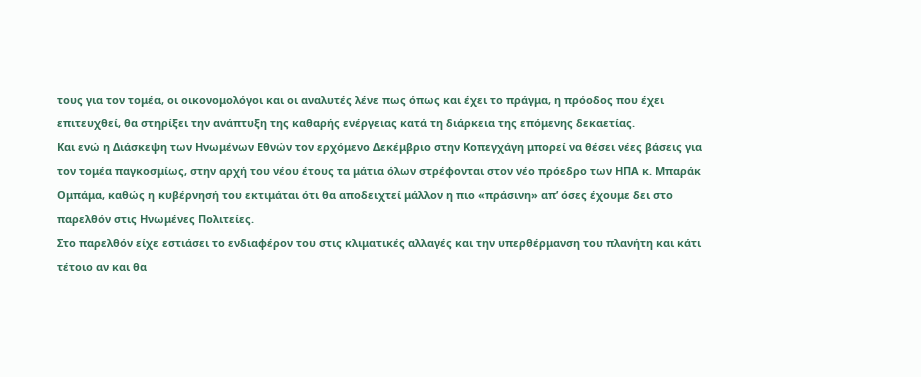τους για τον τομέα, οι οικονομολόγοι και οι αναλυτές λένε πως όπως και έχει το πράγμα, η πρόοδος που έχει επιτευχθεί, θα στηρίξει την ανάπτυξη της καθαρής ενέργειας κατά τη διάρκεια της επόμενης δεκαετίας.
Και ενώ η Διάσκεψη των Ηνωμένων Εθνών τον ερχόμενο Δεκέμβριο στην Κοπεγχάγη μπορεί να θέσει νέες βάσεις για τον τομέα παγκοσμίως, στην αρχή του νέου έτους τα μάτια όλων στρέφονται στον νέο πρόεδρο των ΗΠΑ κ. Μπαράκ Ομπάμα, καθώς η κυβέρνησή του εκτιμάται ότι θα αποδειχτεί μάλλον η πιο «πράσινη» απ’ όσες έχουμε δει στο παρελθόν στις Ηνωμένες Πολιτείες.
Στο παρελθόν είχε εστιάσει το ενδιαφέρον του στις κλιματικές αλλαγές και την υπερθέρμανση του πλανήτη και κάτι τέτοιο αν και θα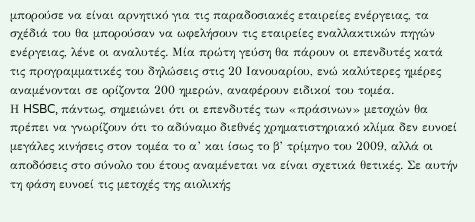μπορούσε να είναι αρνητικό για τις παραδοσιακές εταιρείες ενέργειας, τα σχέδιά του θα μπορούσαν να ωφελήσουν τις εταιρείες εναλλακτικών πηγών ενέργειας, λένε οι αναλυτές. Μία πρώτη γεύση θα πάρουν οι επενδυτές κατά τις προγραμματικές του δηλώσεις στις 20 Ιανουαρίου, ενώ καλύτερες ημέρες αναμένονται σε ορίζοντα 200 ημερών, αναφέρουν ειδικοί του τομέα.
Η HSBC, πάντως, σημειώνει ότι οι επενδυτές των «πράσινων» μετοχών θα πρέπει να γνωρίζουν ότι το αδύναμο διεθνές χρηματιστηριακό κλίμα δεν ευνοεί μεγάλες κινήσεις στον τομέα το α’ και ίσως το β’ τρίμηνο του 2009, αλλά οι αποδόσεις στο σύνολο του έτους αναμένεται να είναι σχετικά θετικές. Σε αυτήν τη φάση ευνοεί τις μετοχές της αιολικής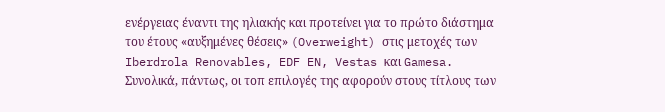ενέργειας έναντι της ηλιακής και προτείνει για το πρώτο διάστημα του έτους «αυξημένες θέσεις» (Overweight) στις μετοχές των Iberdrola Renovables, EDF EN, Vestas και Gamesa.
Συνολικά, πάντως, οι τοπ επιλογές της αφορούν στους τίτλους των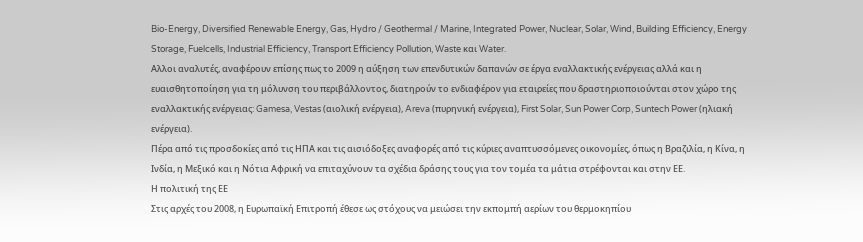Bio-Energy, Diversified Renewable Energy, Gas, Hydro / Geothermal / Marine, Integrated Power, Nuclear, Solar, Wind, Building Efficiency, Energy Storage, Fuelcells, Industrial Efficiency, Transport Efficiency Pollution, Waste και Water.
Αλλοι αναλυτές, αναφέρουν επίσης πως το 2009 η αύξηση των επενδυτικών δαπανών σε έργα εναλλακτικής ενέργειας αλλά και η ευαισθητοποίηση για τη μόλυνση του περιβάλλοντος, διατηρούν το ενδιαφέρον για εταιρείες που δραστηριοποιούνται στον χώρο της εναλλακτικής ενέργειας: Gamesa, Vestas (αιολική ενέργεια), Areva (πυρηνική ενέργεια), First Solar, Sun Power Corp, Suntech Power (ηλιακή ενέργεια).
Πέρα από τις προσδοκίες από τις ΗΠΑ και τις αισιόδοξες αναφορές από τις κύριες αναπτυσσόμενες οικονομίες, όπως η Βραζιλία, η Κίνα, η Ινδία, η Μεξικό και η Νότια Αφρική να επιταχύνουν τα σχέδια δράσης τους για τον τομέα τα μάτια στρέφονται και στην ΕΕ.
Η πολιτική της ΕΕ
Στις αρχές του 2008, η Ευρωπαϊκή Επιτροπή έθεσε ως στόχους να μειώσει την εκπομπή αερίων του θερμοκηπίου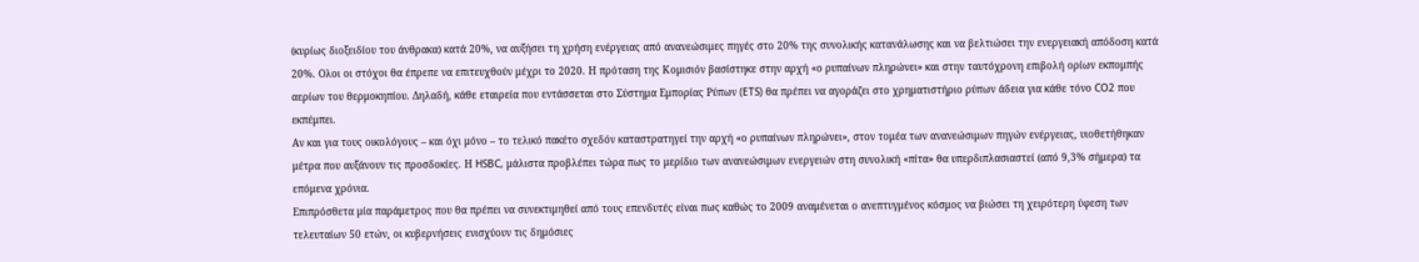(κυρίως διοξειδίου του άνθρακα) κατά 20%, να αυξήσει τη χρήση ενέργειας από ανανεώσιμες πηγές στο 20% της συνολικής κατανάλωσης και να βελτιώσει την ενεργειακή απόδοση κατά 20%. Ολοι οι στόχοι θα έπρεπε να επιτευχθούν μέχρι το 2020. Η πρόταση της Κομισιόν βασίστηκε στην αρχή «ο ρυπαίνων πληρώνει» και στην ταυτόχρονη επιβολή ορίων εκπομπής αερίων του θερμοκηπίου. Δηλαδή, κάθε εταιρεία που εντάσσεται στο Σύστημα Εμπορίας Ρύπων (ETS) θα πρέπει να αγοράζει στο χρηματιστήριο ρύπων άδεια για κάθε τόνο CO2 που εκπέμπει.
Αν και για τους οικολόγους – και όχι μόνο – το τελικό πακέτο σχεδόν καταστρατηγεί την αρχή «ο ρυπαίνων πληρώνει», στον τομέα των ανανεώσιμων πηγών ενέργειας, υιοθετήθηκαν μέτρα που αυξάνουν τις προσδοκίες. Η HSBC, μάλιστα προβλέπει τώρα πως το μερίδιο των ανανεώσιμων ενεργειών στη συνολική «πίτα» θα υπερδιπλασιαστεί (από 9,3% σήμερα) τα επόμενα χρόνια.
Επιπρόσθετα μία παράμετρος που θα πρέπει να συνεκτιμηθεί από τους επενδυτές είναι πως καθώς το 2009 αναμένεται ο ανεπτυγμένος κόσμος να βιώσει τη χειρότερη ύφεση των τελευταίων 50 ετών, οι κυβερνήσεις ενισχύουν τις δημόσιες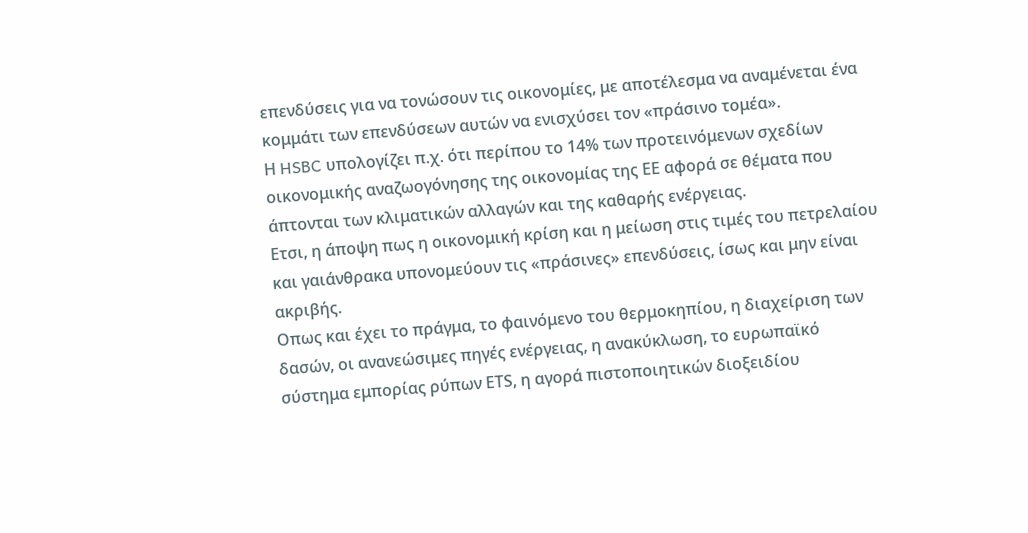επενδύσεις για να τονώσουν τις οικονομίες, με αποτέλεσμα να αναμένεται ένα κομμάτι των επενδύσεων αυτών να ενισχύσει τον «πράσινο τομέα».
Η HSBC υπολογίζει π.χ. ότι περίπου το 14% των προτεινόμενων σχεδίων οικονομικής αναζωογόνησης της οικονομίας της ΕΕ αφορά σε θέματα που άπτονται των κλιματικών αλλαγών και της καθαρής ενέργειας.
Ετσι, η άποψη πως η οικονομική κρίση και η μείωση στις τιμές του πετρελαίου και γαιάνθρακα υπονομεύουν τις «πράσινες» επενδύσεις, ίσως και μην είναι ακριβής.
Οπως και έχει το πράγμα, το φαινόμενο του θερμοκηπίου, η διαχείριση των δασών, οι ανανεώσιμες πηγές ενέργειας, η ανακύκλωση, το ευρωπαϊκό σύστημα εμπορίας ρύπων ΕΤS, η αγορά πιστοποιητικών διοξειδίου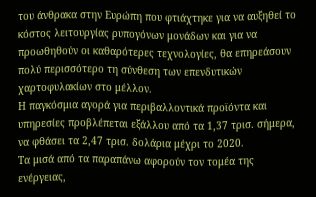του άνθρακα στην Ευρώπη που φτιάχτηκε για να αυξηθεί το κόστος λειτουργίας ρυπογόνων μονάδων και για να προωθηθούν οι καθαρότερες τεχνολογίες, θα επηρεάσουν πολύ περισσότερο τη σύνθεση των επενδυτικών χαρτοφυλακίων στο μέλλον.
Η παγκόσμια αγορά για περιβαλλοντικά προϊόντα και υπηρεσίες προβλέπεται εξάλλου από τα 1,37 τρισ. σήμερα, να φθάσει τα 2,47 τρισ. δολάρια μέχρι το 2020.
Τα μισά από τα παραπάνω αφορούν τον τομέα της ενέργειας,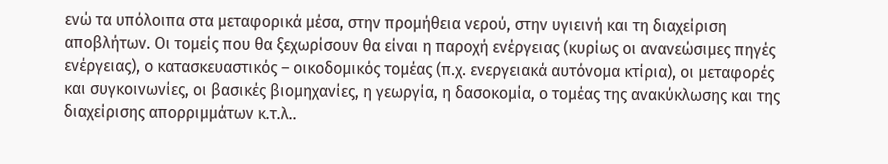ενώ τα υπόλοιπα στα μεταφορικά μέσα, στην προμήθεια νερού, στην υγιεινή και τη διαχείριση αποβλήτων. Οι τομείς που θα ξεχωρίσουν θα είναι η παροχή ενέργειας (κυρίως οι ανανεώσιμες πηγές ενέργειας), ο κατασκευαστικός – οικοδομικός τομέας (π.χ. ενεργειακά αυτόνομα κτίρια), οι μεταφορές και συγκοινωνίες, οι βασικές βιομηχανίες, η γεωργία, η δασοκομία, ο τομέας της ανακύκλωσης και της διαχείρισης απορριμμάτων κ.τ.λ..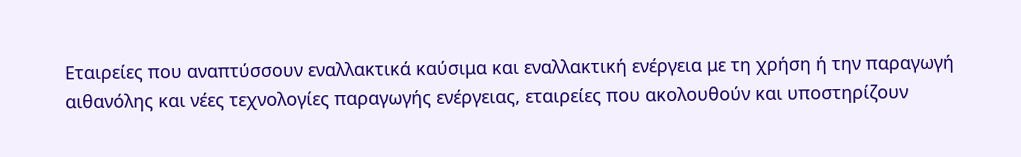Εταιρείες που αναπτύσσουν εναλλακτικά καύσιμα και εναλλακτική ενέργεια με τη χρήση ή την παραγωγή αιθανόλης και νέες τεχνολογίες παραγωγής ενέργειας, εταιρείες που ακολουθούν και υποστηρίζουν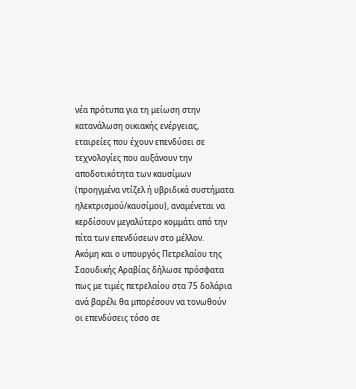νέα πρότυπα για τη μείωση στην κατανάλωση οικιακής ενέργειας, εταιρείες που έχουν επενδύσει σε τεχνολογίες που αυξάνουν την αποδοτικότητα των καυσίμων (προηγμένα ντίζελ ή υβριδικά συστήματα ηλεκτρισμού/καυσίμου), αναμένεται να κερδίσουν μεγαλύτερο κομμάτι από την πίτα των επενδύσεων στο μέλλον.
Ακόμη και ο υπουργός Πετρελαίου της Σαουδικής Αραβίας δήλωσε πρόσφατα πως με τιμές πετρελαίου στα 75 δολάρια ανά βαρέλι θα μπορέσουν να τονωθούν οι επενδύσεις τόσο σε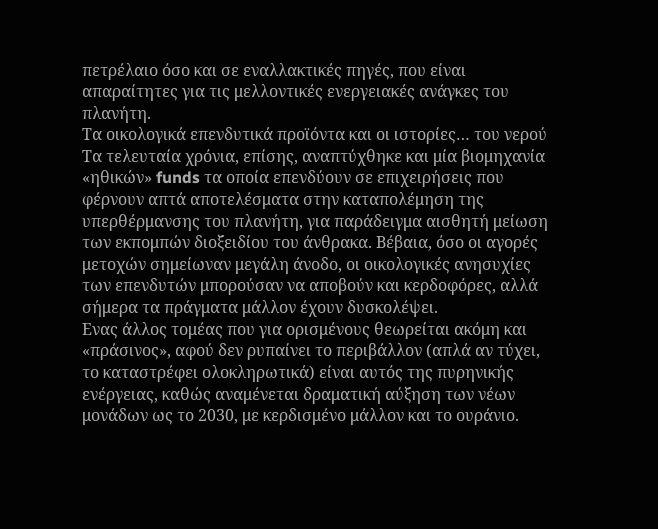πετρέλαιο όσο και σε εναλλακτικές πηγές, που είναι απαραίτητες για τις μελλοντικές ενεργειακές ανάγκες του πλανήτη.
Τα οικολογικά επενδυτικά προϊόντα και οι ιστορίες… του νερού
Τα τελευταία χρόνια, επίσης, αναπτύχθηκε και μία βιομηχανία «ηθικών» funds τα οποία επενδύουν σε επιχειρήσεις που φέρνουν απτά αποτελέσματα στην καταπολέμηση της υπερθέρμανσης του πλανήτη, για παράδειγμα αισθητή μείωση των εκπομπών διοξειδίου του άνθρακα. Βέβαια, όσο οι αγορές μετοχών σημείωναν μεγάλη άνοδο, οι οικολογικές ανησυχίες των επενδυτών μπορούσαν να αποβούν και κερδοφόρες, αλλά σήμερα τα πράγματα μάλλον έχουν δυσκολέψει.
Ενας άλλος τομέας που για ορισμένους θεωρείται ακόμη και «πράσινος», αφού δεν ρυπαίνει το περιβάλλον (απλά αν τύχει, το καταστρέφει ολοκληρωτικά) είναι αυτός της πυρηνικής ενέργειας, καθώς αναμένεται δραματική αύξηση των νέων μονάδων ως το 2030, με κερδισμένο μάλλον και το ουράνιο.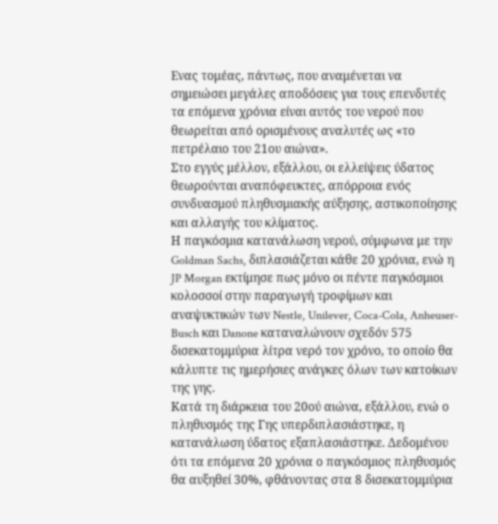Ενας τομέας, πάντως, που αναμένεται να σημειώσει μεγάλες αποδόσεις για τους επενδυτές τα επόμενα χρόνια είναι αυτός του νερού που θεωρείται από ορισμένους αναλυτές ως «το πετρέλαιο του 21ου αιώνα».
Στο εγγύς μέλλον, εξάλλου, οι ελλείψεις ύδατος θεωρούνται αναπόφευκτες, απόρροια ενός συνδυασμού πληθυσμιακής αύξησης, αστικοποίησης και αλλαγής του κλίματος.
Η παγκόσμια κατανάλωση νερού, σύμφωνα με την Goldman Sachs, διπλασιάζεται κάθε 20 χρόνια, ενώ η JP Morgan εκτίμησε πως μόνο οι πέντε παγκόσμιοι κολοσσοί στην παραγωγή τροφίμων και αναψυκτικών των Nestle, Unilever, Coca-Cola, Anheuser-Busch και Danone καταναλώνουν σχεδόν 575 δισεκατομμύρια λίτρα νερό τον χρόνο, το οποίο θα κάλυπτε τις ημερήσιες ανάγκες όλων των κατοίκων της γης.
Κατά τη διάρκεια του 20ού αιώνα, εξάλλου, ενώ ο πληθυσμός της Γης υπερδιπλασιάστηκε, η κατανάλωση ύδατος εξαπλασιάστηκε. Δεδομένου ότι τα επόμενα 20 χρόνια ο παγκόσμιος πληθυσμός θα αυξηθεί 30%, φθάνοντας στα 8 δισεκατομμύρια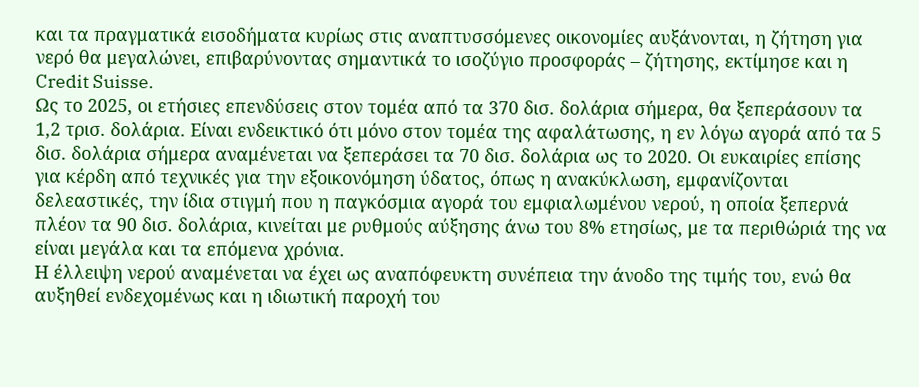και τα πραγματικά εισοδήματα κυρίως στις αναπτυσσόμενες οικονομίες αυξάνονται, η ζήτηση για νερό θα μεγαλώνει, επιβαρύνοντας σημαντικά το ισοζύγιο προσφοράς – ζήτησης, εκτίμησε και η Credit Suisse.
Ως το 2025, οι ετήσιες επενδύσεις στον τομέα από τα 370 δισ. δολάρια σήμερα, θα ξεπεράσουν τα 1,2 τρισ. δολάρια. Είναι ενδεικτικό ότι μόνο στον τομέα της αφαλάτωσης, η εν λόγω αγορά από τα 5 δισ. δολάρια σήμερα αναμένεται να ξεπεράσει τα 70 δισ. δολάρια ως το 2020. Οι ευκαιρίες επίσης για κέρδη από τεχνικές για την εξοικονόμηση ύδατος, όπως η ανακύκλωση, εμφανίζονται δελεαστικές, την ίδια στιγμή που η παγκόσμια αγορά του εμφιαλωμένου νερού, η οποία ξεπερνά πλέον τα 90 δισ. δολάρια, κινείται με ρυθμούς αύξησης άνω του 8% ετησίως, με τα περιθώριά της να είναι μεγάλα και τα επόμενα χρόνια.
Η έλλειψη νερού αναμένεται να έχει ως αναπόφευκτη συνέπεια την άνοδο της τιμής του, ενώ θα αυξηθεί ενδεχομένως και η ιδιωτική παροχή του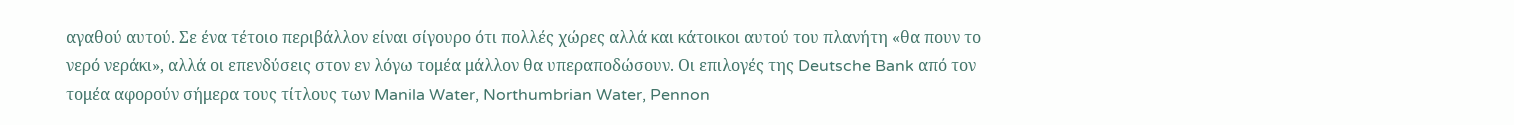αγαθού αυτού. Σε ένα τέτοιο περιβάλλον είναι σίγουρο ότι πολλές χώρες αλλά και κάτοικοι αυτού του πλανήτη «θα πουν το νερό νεράκι», αλλά οι επενδύσεις στον εν λόγω τομέα μάλλον θα υπεραποδώσουν. Οι επιλογές της Deutsche Bank από τον τομέα αφορούν σήμερα τους τίτλους των Manila Water, Northumbrian Water, Pennon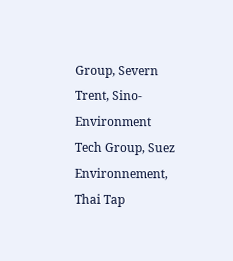Group, Severn Trent, Sino-Environment Tech Group, Suez Environnement, Thai Tap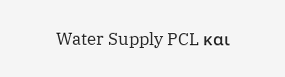Water Supply PCL και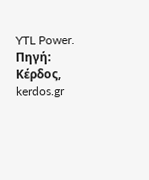YTL Power.
Πηγή: Κέρδος, kerdos.gr